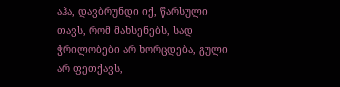აჰა, დავბრუნდი იქ, წარსული თავს, რომ მახსენებს, სად ჭრილობები არ ხორცდება, გული არ ფეთქავს,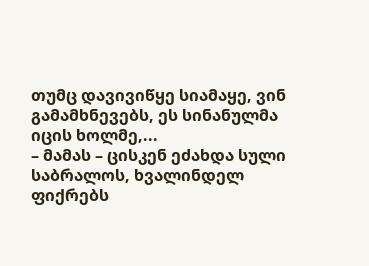თუმც დავივიწყე სიამაყე, ვინ გამამხნევებს, ეს სინანულმა იცის ხოლმე,...
– მამას – ცისკენ ეძახდა სული საბრალოს, ხვალინდელ ფიქრებს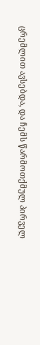ცრემლით ავსებდა, და ჩემს წარმოთქმულ პირველ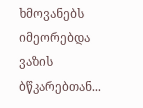ხმოვანებს იმეორებდა ვაზის ბწკარებთან...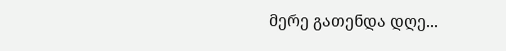მერე გათენდა დღე...